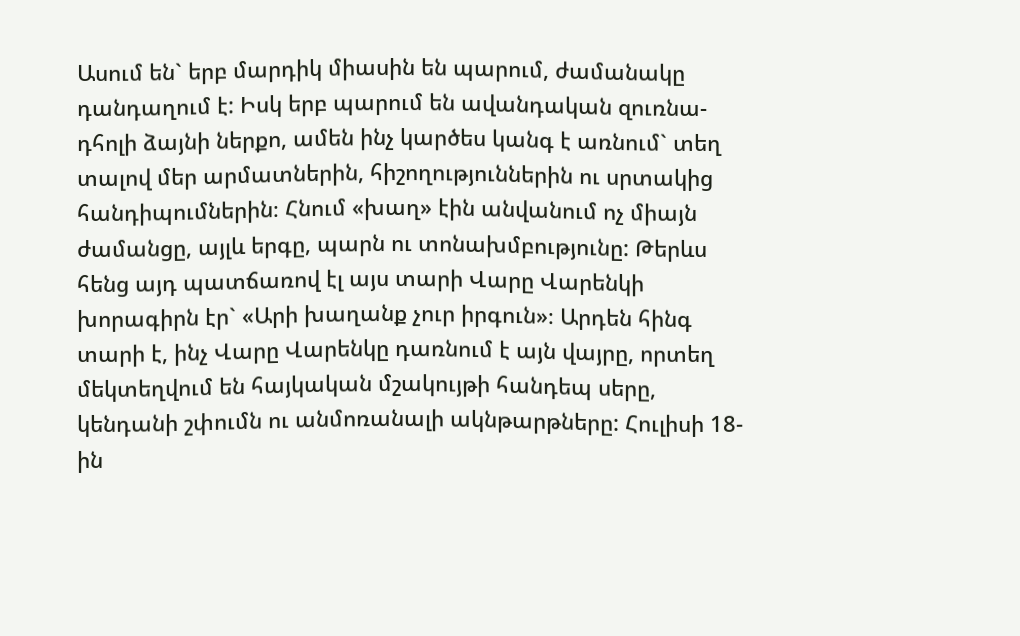Ասում են` երբ մարդիկ միասին են պարում, ժամանակը դանդաղում է: Իսկ երբ պարում են ավանդական զուռնա-դհոլի ձայնի ներքո, ամեն ինչ կարծես կանգ է առնում` տեղ տալով մեր արմատներին, հիշողություններին ու սրտակից հանդիպումներին։ Հնում «խաղ» էին անվանում ոչ միայն ժամանցը, այլև երգը, պարն ու տոնախմբությունը: Թերևս հենց այդ պատճառով էլ այս տարի Վարը Վարենկի խորագիրն էր` «Արի խաղանք չուր իրգուն»։ Արդեն հինգ տարի է, ինչ Վարը Վարենկը դառնում է այն վայրը, որտեղ մեկտեղվում են հայկական մշակույթի հանդեպ սերը, կենդանի շփումն ու անմոռանալի ակնթարթները: Հուլիսի 18-ին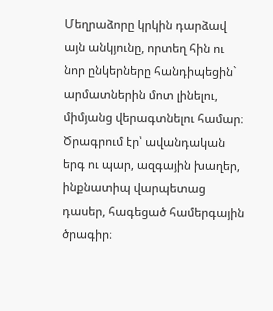Մեղրաձորը կրկին դարձավ այն անկյունը, որտեղ հին ու նոր ընկերները հանդիպեցին` արմատներին մոտ լինելու, միմյանց վերագտնելու համար։ Ծրագրում էր՝ ավանդական երգ ու պար, ազգային խաղեր, ինքնատիպ վարպետաց դասեր, հագեցած համերգային ծրագիր։